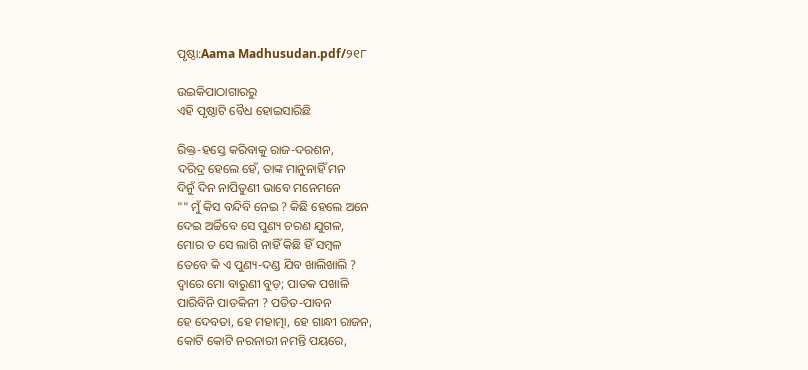ପୃଷ୍ଠା:Aama Madhusudan.pdf/୨୧୮

ଉଇକିପାଠାଗାର‌ରୁ
ଏହି ପୃଷ୍ଠାଟି ବୈଧ ହୋଇସାରିଛି

ରିକ୍ତ-ହସ୍ତେ କରିବାକୁ ରାଜ-ଦରଶନ,
ଦରିଦ୍ର ହେଲେ ହେଁ, ତାଙ୍କ ମାନୁନାହିଁ ମନ
ଦିନୁଁ ଦିନ ନାପିତୁଣୀ ଭାବେ ମନେମନେ
"" ମୁଁ କିସ ବନ୍ଦିବି ନେଇ ? କିଛି ହେଲେ ଅନେ
ଦେଇ ଅର୍ଚ୍ଚିବେ ସେ ପୁଣ୍ୟ ଚରଣ ଯୁଗଳ,
ମୋର ତ ସେ ଲାଗି ନାହିଁ କିଛି ହିଁ ସମ୍ବଳ
ତେବେ କି ଏ ପୁଣ୍ୟ-ଦଣ୍ଡ ଯିବ ଖାଲିଖାଲି ?
ଦ୍ୱାରେ ମୋ ବାରୁଣୀ ବୁଡ଼; ପାତକ ପଖାଳି
ପାରିବିନି ପାତକିନୀ ? ପତିତ-ପାବନ
ହେ ଦେବତା, ହେ ମହାତ୍ମା, ହେ ଗାନ୍ଧୀ ରାଜନ,
କୋଟି କୋଟି ନରନାରୀ ନମନ୍ତି ପୟରେ,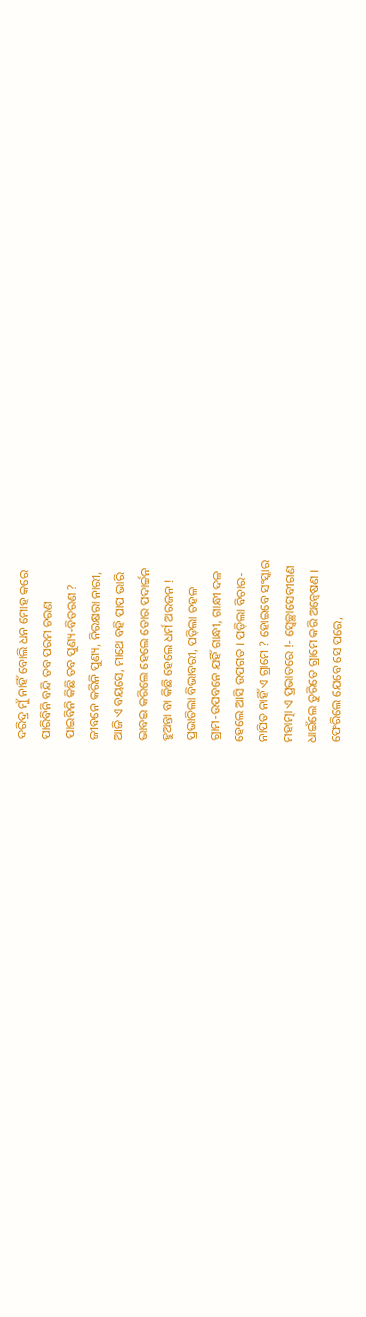ଦରିଦ୍ର ମୁଁ ନାହିଁ ବୋଲି ଧନ ମୋହ କରେ
ପାରିବିନି ବନ୍ଦି ତବ ପରମ ଚରଣ
ପାଇବିନି କିଛି ତବ ପୁଣ୍ୟ-ବିତରଣ ?
ଜୀବନେ କରିନି ପୁଣ୍ୟ, ନିରକ୍ଷରା ନାରୀ,
ଆଜି ଏ ବୟସେ, ମାଥେ ବହି ପାପ ଭାରି
ଭାବଇ କରିଲେ ହେଲେ ତୋର ପଦାର୍ଚ୍ଚନ
ହୁଅନ୍ତା ବା କିଛି ହେଲେ ଧର୍ମ ଅରଜନ !
ପ୍ରଭାତିଲା ବିଭାବରୀ, ପଡ଼ିଲା ଚହଳ
ଗ୍ରାମ-ଉପବନେ ଯହିଁ ଗାନ୍ଧୀ, ଗାନ୍ଧୀ ଦଳ
ହେଲେ ଆସି ଉପଗତ । ପଡ଼ିଲା ବିଚାର-
ନାପିତ ନାହିଁ ଏ ଗ୍ରାମେ ? ହୋଇବେ ସଂସ୍କାର
ମହାତ୍ମା ଏ ପ୍ରଭାତରେ !- ସ୍ୱେଚ୍ଛାସେବୀଗଣ
ଧାଇଁଲେ ତୁରିତେ ଗ୍ରାମେ କରି ଅନ୍ୱେଷଣ ।
ଫେରିଲେ ଯେବେ ସେ ପରେ,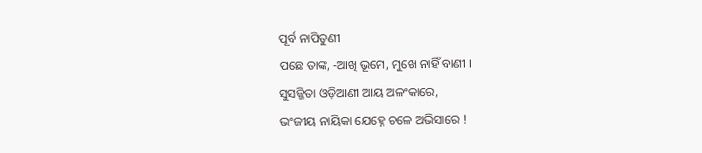ପୂର୍ବ ନାପିତୁଣୀ
ପଛେ ତାଙ୍କ, -ଆଖି ଭୂମେ, ମୁଖେ ନାହିଁ ବାଣୀ ।
ସୁସଜ୍ଜିତା ଓଡ଼ିଆଣୀ ଆୟ ଅଳଂକାରେ,
ଭଂଜୀୟ ନାୟିକା ଯେହ୍ନେ ଚଳେ ଅଭିସାରେ !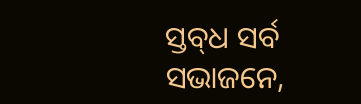ସ୍ତବ୍‍ଧ ସର୍ବ ସଭାଜନେ,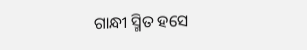ଗାନ୍ଧୀ ସ୍ମିତ ହସେ